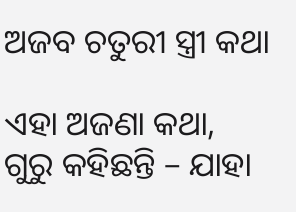ଅଜବ ଚତୁରୀ ସ୍ତ୍ରୀ କଥା

ଏହା ଅଜଣା କଥା, ଗୁରୁ କହିଛନ୍ତି – ଯାହା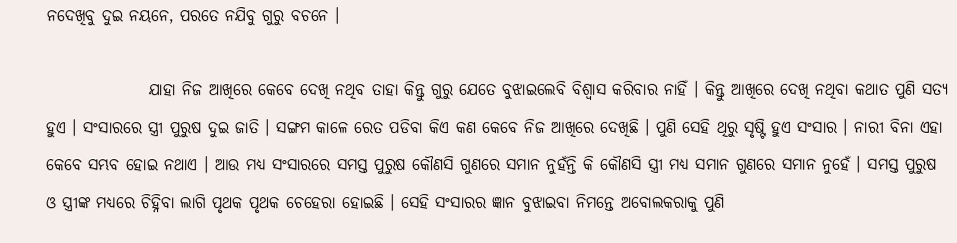ନଦେଖିବୁ ଦୁଇ ନୟନେ, ପରତେ ନଯିବୁ ଗୁରୁ ବଚନେ ।

                ଯାହା ନିଜ ଆଖିରେ କେବେ ଦେଖି ନଥିବ ତାହା କିନ୍ତୁ ଗୁରୁ ଯେତେ ବୁଝାଇଲେବି ବିଶ୍ୱାସ କରିବାର ନାହିଁ । କିନ୍ତୁ ଆଖିରେ ଦେଖି ନଥିବା କଥାତ ପୁଣି ସତ୍ୟ ହୁଏ । ସଂସାରରେ ସ୍ତ୍ରୀ ପୁରୁଷ ଦୁଇ ଜାତି । ସଙ୍ଗମ କାଳେ ରେତ ପଡିବା କିଏ କଣ କେବେ ନିଜ ଆଖିରେ ଦେଖିଛି । ପୁଣି ସେହି ଥିରୁ ସୃଷ୍ଟି ହୁଏ ସଂସାର । ନାରୀ ବିନା ଏହା କେବେ ସମ୍ଭବ ହୋଇ ନଥାଏ । ଆଉ ମଧ୍ୟ ସଂସାରରେ ସମସ୍ତ ପୁରୁଷ କୌଣସି ଗୁଣରେ ସମାନ ନୁହଁନ୍ତି କି କୌଣସି ସ୍ତ୍ରୀ ମଧ୍ୟ ସମାନ ଗୁଣରେ ସମାନ ନୁହେଁ । ସମସ୍ତ ପୁରୁଷ ଓ ସ୍ତ୍ରୀଙ୍କ ମଧ୍ୟରେ ଚିହ୍ନିବା ଲାଗି ପୃଥକ ପୃଥକ ଚେହେରା ହୋଇଛି । ସେହି ସଂସାରର ଜ୍ଞାନ ବୁଝାଇବା ନିମନ୍ତେ ଅବୋଲକରାକୁ ପୁଣି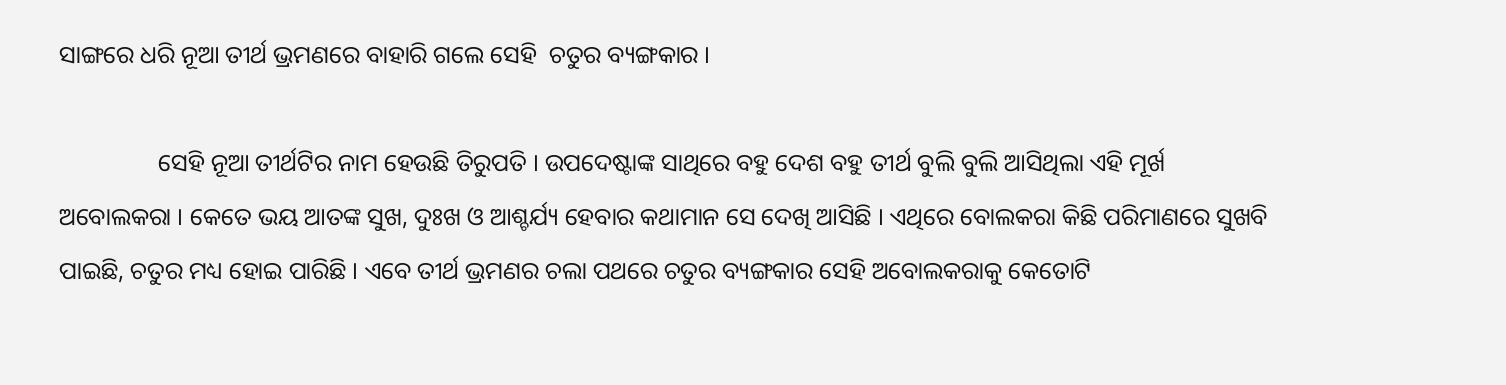ସାଙ୍ଗରେ ଧରି ନୂଆ ତୀର୍ଥ ଭ୍ରମଣରେ ବାହାରି ଗଲେ ସେହି  ଚତୁର ବ୍ୟଙ୍ଗକାର ।

                ସେହି ନୂଆ ତୀର୍ଥଟିର ନାମ ହେଉଛି ତିରୁପତି । ଉପଦେଷ୍ଟାଙ୍କ ସାଥିରେ ବହୁ ଦେଶ ବହୁ ତୀର୍ଥ ବୁଲି ବୁଲି ଆସିଥିଲା ଏହି ମୂର୍ଖ ଅବୋଲକରା । କେତେ ଭୟ ଆତଙ୍କ ସୁଖ, ଦୁଃଖ ଓ ଆଶ୍ଚର୍ଯ୍ୟ ହେବାର କଥାମାନ ସେ ଦେଖି ଆସିଛି । ଏଥିରେ ବୋଲକରା କିଛି ପରିମାଣରେ ସୁଖବି ପାଇଛି, ଚତୁର ମଧ୍ୟ ହୋଇ ପାରିଛି । ଏବେ ତୀର୍ଥ ଭ୍ରମଣର ଚଲା ପଥରେ ଚତୁର ବ୍ୟଙ୍ଗକାର ସେହି ଅବୋଲକରାକୁ କେତୋଟି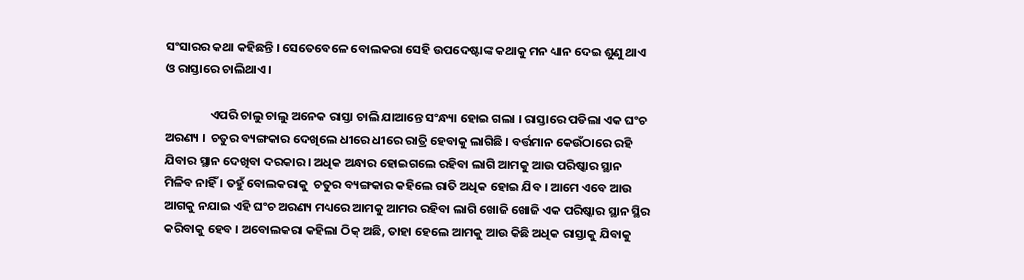ସଂସାରର କଥା କହିଛନ୍ତି । ସେତେବେଳେ ବୋଲକରା ସେହି ଉପଦେଷ୍ଟାଙ୍କ କଥାକୁ ମନ ଧ୍ୟାନ ଦେଇ ଶୁଣୁ ଥାଏ ଓ ରାସ୍ତାରେ ଚାଲିଥାଏ ।

                ଏପରି ଚାଲୁ ଚାଲୁ ଅନେକ ରାସ୍ତା ଚାଲି ଯାଆନ୍ତେ ସଂନ୍ଧ୍ୟା ହୋଇ ଗଲା । ରାସ୍ତାରେ ପଡିଲା ଏକ ଘଂଚ ଅରଣ୍ୟ ।  ଚତୁର ବ୍ୟଙ୍ଗକାର ଦେଖିଲେ ଧୀରେ ଧୀରେ ରାତ୍ରି ହେବାକୁ ଲାଗିଛି । ବର୍ତ୍ତମାନ କେଉଁଠାରେ ରହି ଯିବାର ସ୍ଥାନ ଦେଖିବା ଦରକାର । ଅଧିକ ଅନ୍ଧାର ହୋଇଗଲେ ରହିବା ଲାଗି ଆମକୁ ଆଉ ପରିଷ୍କାର ସ୍ଥାନ ମିଳିବ ନାହିଁ । ତହୁଁ ବୋଲକରାକୁ  ଚତୁର ବ୍ୟଙ୍ଗକାର କହିଲେ ରାତି ଅଧିକ ହୋଇ ଯିବ । ଆମେ ଏବେ ଆଉ ଆଗକୁ ନଯାଇ ଏହି ଘଂଚ ଅରଣ୍ୟ ମଧ୍ୟରେ ଆମକୁ ଆମର ରହିବା ଲାଗି ଖୋଜି ଖୋଜି ଏକ ପରିଷ୍କାର ସ୍ଥାନ ସ୍ଥିର କରିବାକୁ ହେବ । ଅବୋଲକରା କହିଲା ଠିକ୍ ଅଛି, ତାହା ହେଲେ ଆମକୁ ଆଉ କିଛି ଅଧିକ ରାସ୍ତାକୁ ଯିବାକୁ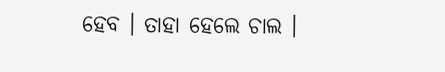ହେବ । ତାହା ହେଲେ ଚାଲ ।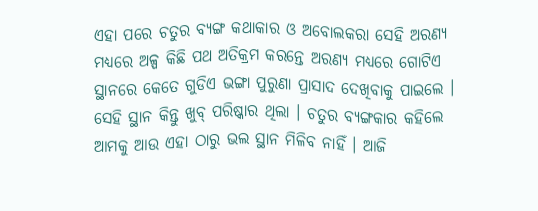ଏହା ପରେ ଚତୁର ବ୍ୟଙ୍ଗ କଥାକାର ଓ ଅବୋଲକରା ସେହି ଅରଣ୍ୟ ମଧ୍ୟରେ ଅଳ୍ପ କିଛି ପଥ ଅତିକ୍ରମ କରନ୍ତେ ଅରଣ୍ୟ ମଧ୍ୟରେ ଗୋଟିଏ ସ୍ଥାନରେ କେତେ ଗୁଡିଏ ଭଙ୍ଗା ପୁରୁଣା ପ୍ରାସାଦ ଦେଖିବାକୁ ପାଇଲେ । ସେହି ସ୍ଥାନ କିନ୍ତୁ ଖୁବ୍ ପରିଷ୍କାର ଥିଲା । ଚତୁର ବ୍ୟଙ୍ଗକାର କହିଲେ ଆମକୁ ଆଉ ଏହା ଠାରୁ ଭଲ ସ୍ଥାନ ମିଳିବ ନାହିଁ । ଆଜି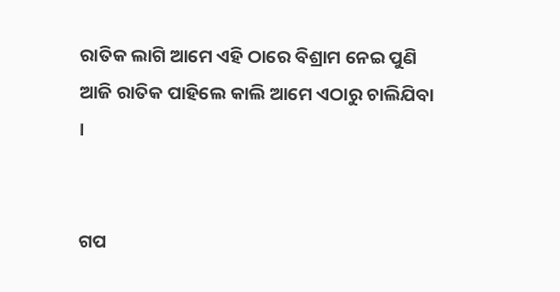ରାତିକ ଲାଗି ଆମେ ଏହି ଠାରେ ବିଶ୍ରାମ ନେଇ ପୁଣି ଆଜି ରାତିକ ପାହିଲେ କାଲି ଆମେ ଏଠାରୁ ଚାଲିଯିବା ।


ଗପ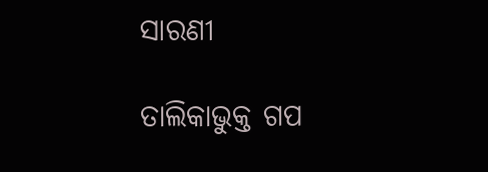ସାରଣୀ

ତାଲିକାଭୁକ୍ତ ଗପ